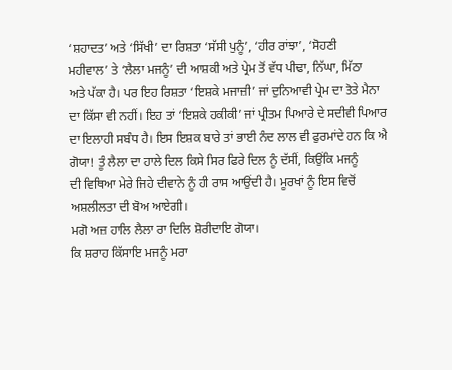‘ਸ਼ਹਾਦਤ’ ਅਤੇ ‘ਸਿੱਖੀ’ ਦਾ ਰਿਸ਼ਤਾ ‘ਸੱਸੀ ਪੁਨੂੰ’, ‘ਹੀਰ ਰਾਂਝਾ’, ‘ਸੋਹਣੀ
ਮਹੀਵਾਲ’ ਤੇ ‘ਲੈਲਾ ਮਜਨੂੰ’ ਦੀ ਆਸ਼ਕੀ ਅਤੇ ਪ੍ਰੇਮ ਤੋਂ ਵੱਧ ਪੀਢਾ, ਨਿੱਘਾ, ਮਿੱਠਾ
ਅਤੇ ਪੱਕਾ ਹੈ। ਪਰ ਇਹ ਰਿਸ਼ਤਾ ‘ਇਸ਼ਕੇ ਮਜਾਜ਼ੀ’ ਜਾਂ ਦੁਨਿਆਵੀ ਪ੍ਰੇਮ ਦਾ ਤੋਤੇ ਮੈਨਾ
ਦਾ ਕਿੱਸਾ ਵੀ ਨਹੀਂ। ਇਹ ਤਾਂ ‘ਇਸ਼ਕੇ ਹਕੀਕੀ’ ਜਾਂ ਪ੍ਰੀਤਮ ਪਿਆਰੇ ਦੇ ਸਦੀਵੀ ਪਿਆਰ
ਦਾ ਇਲਾਹੀ ਸਬੰਧ ਹੈ। ਇਸ ਇਸ਼ਕ ਬਾਰੇ ਤਾਂ ਭਾਈ ਨੰਦ ਲਾਲ ਵੀ ਫੁਰਮਾਂਦੇ ਹਨ ਕਿ ਐ
ਗੋਯਾ! ਤੂੰ ਲੈਲਾ ਦਾ ਹਾਲੇ ਦਿਲ ਕਿਸੇ ਸਿਰ ਫਿਰੇ ਦਿਲ ਨੂੰ ਦੱਸੀਂ, ਕਿਉਂਕਿ ਮਜਨੂੰ
ਦੀ ਵਿਥਿਆ ਮੇਰੇ ਜਿਹੇ ਦੀਵਾਨੇ ਨੂੰ ਹੀ ਰਾਸ ਆਉਂਦੀ ਹੈ। ਮੂਰਖਾਂ ਨੂੰ ਇਸ ਵਿਚੋਂ
ਅਸ਼ਲੀਲਤਾ ਦੀ ਬੋਅ ਆਏਗੀ।
ਮਗੋ ਅਜ਼ ਹਾਲਿ ਲੈਲਾ ਰਾ ਦਿਲਿ ਸ਼ੋਰੀਦਾਇ ਗੋਯਾ।
ਕਿ ਸ਼ਰਾਹ ਕਿੱਸਾਇ ਮਜਨੂੰ ਮਰਾ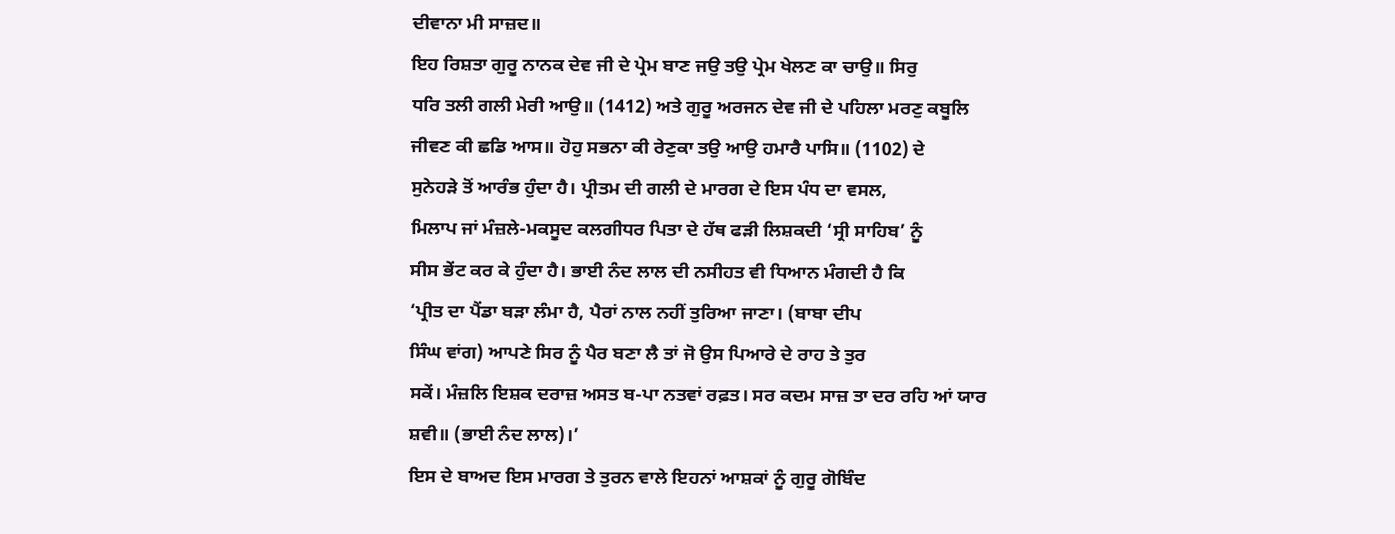ਦੀਵਾਨਾ ਮੀ ਸਾਜ਼ਦ॥
ਇਹ ਰਿਸ਼ਤਾ ਗੁਰੂ ਨਾਨਕ ਦੇਵ ਜੀ ਦੇ ਪ੍ਰੇਮ ਬਾਣ ਜਉ ਤਉ ਪ੍ਰੇਮ ਖੇਲਣ ਕਾ ਚਾਉ॥ ਸਿਰੁ
ਧਰਿ ਤਲੀ ਗਲੀ ਮੇਰੀ ਆਉ॥ (1412) ਅਤੇ ਗੁਰੂ ਅਰਜਨ ਦੇਵ ਜੀ ਦੇ ਪਹਿਲਾ ਮਰਣੁ ਕਬੂਲਿ
ਜੀਵਣ ਕੀ ਛਡਿ ਆਸ॥ ਹੋਹੁ ਸਭਨਾ ਕੀ ਰੇਣੁਕਾ ਤਉ ਆਉ ਹਮਾਰੈ ਪਾਸਿ॥ (1102) ਦੇ
ਸੁਨੇਹੜੇ ਤੋਂ ਆਰੰਭ ਹੁੰਦਾ ਹੈ। ਪ੍ਰੀਤਮ ਦੀ ਗਲੀ ਦੇ ਮਾਰਗ ਦੇ ਇਸ ਪੰਧ ਦਾ ਵਸਲ,
ਮਿਲਾਪ ਜਾਂ ਮੰਜ਼ਲੇ-ਮਕਸੂਦ ਕਲਗੀਧਰ ਪਿਤਾ ਦੇ ਹੱਥ ਫੜੀ ਲਿਸ਼ਕਦੀ ‘ਸ੍ਰੀ ਸਾਹਿਬ’ ਨੂੰ
ਸੀਸ ਭੇਂਟ ਕਰ ਕੇ ਹੁੰਦਾ ਹੈ। ਭਾਈ ਨੰਦ ਲਾਲ ਦੀ ਨਸੀਹਤ ਵੀ ਧਿਆਨ ਮੰਗਦੀ ਹੈ ਕਿ
‘ਪ੍ਰੀਤ ਦਾ ਪੈਂਡਾ ਬੜਾ ਲੰਮਾ ਹੈ, ਪੈਰਾਂ ਨਾਲ ਨਹੀਂ ਤੁਰਿਆ ਜਾਣਾ। (ਬਾਬਾ ਦੀਪ
ਸਿੰਘ ਵਾਂਗ) ਆਪਣੇ ਸਿਰ ਨੂੰ ਪੈਰ ਬਣਾ ਲੈ ਤਾਂ ਜੋ ਉਸ ਪਿਆਰੇ ਦੇ ਰਾਹ ਤੇ ਤੁਰ
ਸਕੇਂ। ਮੰਜ਼ਲਿ ਇਸ਼ਕ ਦਰਾਜ਼ ਅਸਤ ਬ-ਪਾ ਨਤਵਾਂ ਰਫ਼ਤ। ਸਰ ਕਦਮ ਸਾਜ਼ ਤਾ ਦਰ ਰਹਿ ਆਂ ਯਾਰ
ਸ਼ਵੀ॥ (ਭਾਈ ਨੰਦ ਲਾਲ)।’
ਇਸ ਦੇ ਬਾਅਦ ਇਸ ਮਾਰਗ ਤੇ ਤੁਰਨ ਵਾਲੇ ਇਹਨਾਂ ਆਸ਼ਕਾਂ ਨੂੰ ਗੁਰੂ ਗੋਬਿੰਦ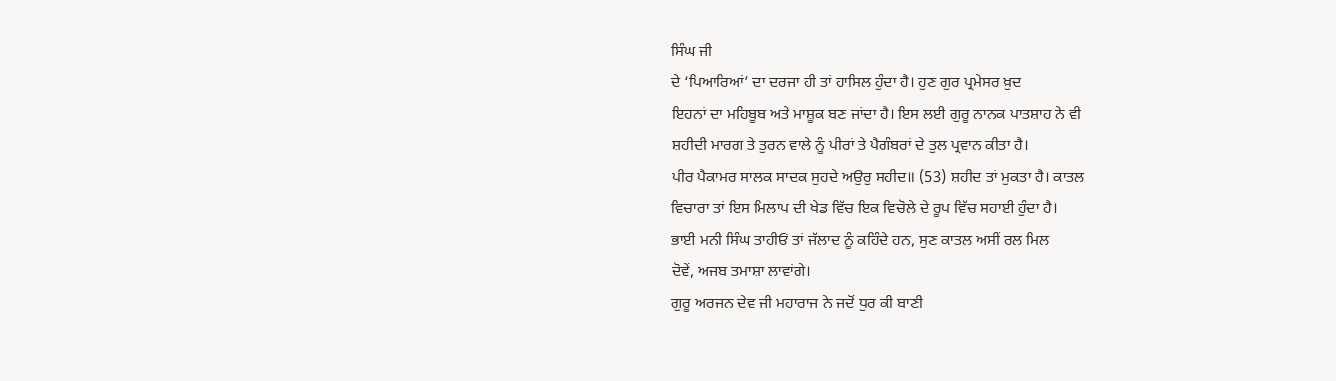ਸਿੰਘ ਜੀ
ਦੇ ‘ਪਿਆਰਿਆਂ’ ਦਾ ਦਰਜਾ ਹੀ ਤਾਂ ਹਾਸਿਲ ਹੁੰਦਾ ਹੈ। ਹੁਣ ਗੁਰ ਪ੍ਰਮੇਸਰ ਖ਼ੁਦ
ਇਹਨਾਂ ਦਾ ਮਹਿਬੂਬ ਅਤੇ ਮਾਸ਼ੂਕ ਬਣ ਜਾਂਦਾ ਹੈ। ਇਸ ਲਈ ਗੁਰੂ ਨਾਨਕ ਪਾਤਸ਼ਾਹ ਨੇ ਵੀ
ਸ਼ਹੀਦੀ ਮਾਰਗ ਤੇ ਤੁਰਨ ਵਾਲੇ ਨੂੰ ਪੀਰਾਂ ਤੇ ਪੈਗੰਬਰਾਂ ਦੇ ਤੁਲ ਪ੍ਰਵਾਨ ਕੀਤਾ ਹੈ।
ਪੀਰ ਪੈਕਾਮਰ ਸਾਲਕ ਸਾਦਕ ਸੁਹਦੇ ਅਉਰੁ ਸਹੀਦ॥ (53) ਸ਼ਹੀਦ ਤਾਂ ਮੁਕਤਾ ਹੈ। ਕਾਤਲ
ਵਿਚਾਰਾ ਤਾਂ ਇਸ ਮਿਲਾਪ ਦੀ ਖੇਡ ਵਿੱਚ ਇਕ ਵਿਚੋਲੇ ਦੇ ਰੂਪ ਵਿੱਚ ਸਹਾਈ ਹੁੰਦਾ ਹੈ।
ਭਾਈ ਮਨੀ ਸਿੰਘ ਤਾਹੀਓਂ ਤਾਂ ਜੱਲਾਦ ਨੂੰ ਕਹਿੰਦੇ ਹਨ, ਸੁਣ ਕਾਤਲ ਅਸੀਂ ਰਲ ਮਿਲ
ਦੋਵੇਂ, ਅਜਬ ਤਮਾਸ਼ਾ ਲਾਵਾਂਗੇ।
ਗੁਰੂ ਅਰਜਨ ਦੇਵ ਜੀ ਮਹਾਰਾਜ ਨੇ ਜਦੋਂ ਧੁਰ ਕੀ ਬਾਣੀ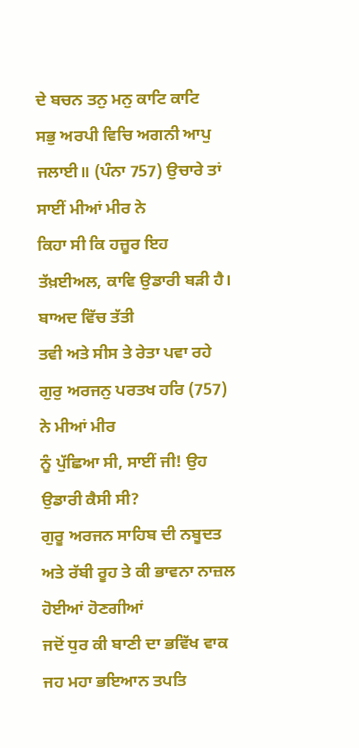ਦੇ ਬਚਨ ਤਨੁ ਮਨੁ ਕਾਟਿ ਕਾਟਿ
ਸਭੁ ਅਰਪੀ ਵਿਚਿ ਅਗਨੀ ਆਪੁ ਜਲਾਈ॥ (ਪੰਨਾ 757) ਉਚਾਰੇ ਤਾਂ ਸਾਈਂ ਮੀਆਂ ਮੀਰ ਨੇ
ਕਿਹਾ ਸੀ ਕਿ ਹਜ਼ੂਰ ਇਹ ਤੱਖ਼ਈਅਲ, ਕਾਵਿ ਉਡਾਰੀ ਬੜੀ ਹੈ। ਬਾਅਦ ਵਿੱਚ ਤੱਤੀ
ਤਵੀ ਅਤੇ ਸੀਸ ਤੇ ਰੇਤਾ ਪਵਾ ਰਹੇ ਗੁਰੁ ਅਰਜਨੁ ਪਰਤਖ ਹਰਿ (757) ਨੇ ਮੀਆਂ ਮੀਰ
ਨੂੰ ਪੁੱਛਿਆ ਸੀ, ਸਾਈਂ ਜੀ! ਉਹ ਉਡਾਰੀ ਕੈਸੀ ਸੀ?
ਗੁਰੂ ਅਰਜਨ ਸਾਹਿਬ ਦੀ ਨਬੂਦਤ ਅਤੇ ਰੱਬੀ ਰੂਹ ਤੇ ਕੀ ਭਾਵਨਾ ਨਾਜ਼ਲ ਹੋਈਆਂ ਹੋਣਗੀਆਂ
ਜਦੋਂ ਧੁਰ ਕੀ ਬਾਣੀ ਦਾ ਭਵਿੱਖ ਵਾਕ ਜਹ ਮਹਾ ਭਇਆਨ ਤਪਤਿ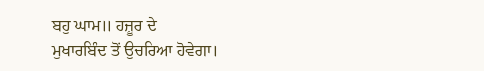ਬਹੁ ਘਾਮ॥ ਹਜ਼ੂਰ ਦੇ
ਮੁਖਾਰਬਿੰਦ ਤੋਂ ਉਚਰਿਆ ਹੋਵੇਗਾ।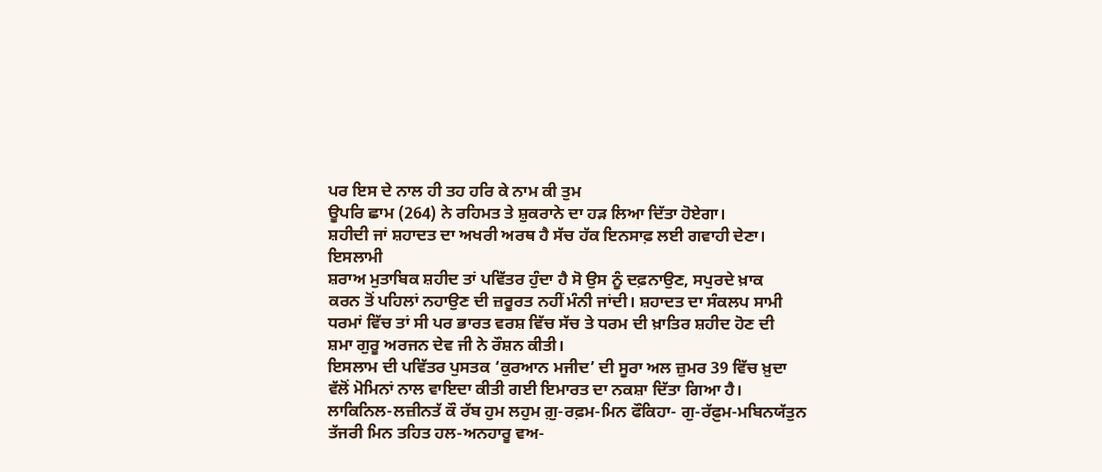ਪਰ ਇਸ ਦੇ ਨਾਲ ਹੀ ਤਹ ਹਰਿ ਕੇ ਨਾਮ ਕੀ ਤੁਮ
ਊਪਰਿ ਛਾਮ (264) ਨੇ ਰਹਿਮਤ ਤੇ ਸ਼ੁਕਰਾਨੇ ਦਾ ਹੜ ਲਿਆ ਦਿੱਤਾ ਹੋਏਗਾ।
ਸ਼ਹੀਦੀ ਜਾਂ ਸ਼ਹਾਦਤ ਦਾ ਅਖਰੀ ਅਰਥ ਹੈ ਸੱਚ ਹੱਕ ਇਨਸਾਫ਼ ਲਈ ਗਵਾਹੀ ਦੇਣਾ। ਇਸਲਾਮੀ
ਸ਼ਰਾਅ ਮੁਤਾਬਿਕ ਸ਼ਹੀਦ ਤਾਂ ਪਵਿੱਤਰ ਹੁੰਦਾ ਹੈ ਸੋ ਉਸ ਨੂੰ ਦਫ਼ਨਾਉਣ, ਸਪੁਰਦੇ ਖ਼ਾਕ
ਕਰਨ ਤੋਂ ਪਹਿਲਾਂ ਨਹਾਉਣ ਦੀ ਜ਼ਰੂਰਤ ਨਹੀਂ ਮੰਨੀ ਜਾਂਦੀ। ਸ਼ਹਾਦਤ ਦਾ ਸੰਕਲਪ ਸਾਮੀ
ਧਰਮਾਂ ਵਿੱਚ ਤਾਂ ਸੀ ਪਰ ਭਾਰਤ ਵਰਸ਼ ਵਿੱਚ ਸੱਚ ਤੇ ਧਰਮ ਦੀ ਖ਼ਾਤਿਰ ਸ਼ਹੀਦ ਹੋਣ ਦੀ
ਸ਼ਮਾ ਗੁਰੂ ਅਰਜਨ ਦੇਵ ਜੀ ਨੇ ਰੌਸ਼ਨ ਕੀਤੀ।
ਇਸਲਾਮ ਦੀ ਪਵਿੱਤਰ ਪੁਸਤਕ ‘ਕੁਰਆਨ ਮਜੀਦ’ ਦੀ ਸੂਰਾ ਅਲ ਜ਼ੁਮਰ 39 ਵਿੱਚ ਖ਼ੁਦਾ
ਵੱਲੋਂ ਮੋਮਿਨਾਂ ਨਾਲ ਵਾਇਦਾ ਕੀਤੀ ਗਈ ਇਮਾਰਤ ਦਾ ਨਕਸ਼ਾ ਦਿੱਤਾ ਗਿਆ ਹੈ।
ਲਾਕਿਨਿਲ-ਲਜ਼ੀਨਤੱ ਕੌ ਰੱਬ ਹੁਮ ਲਹੁਮ ਗ਼ੁ-ਰਫ਼ਮ-ਮਿਨ ਫੌਕਿਹਾ- ਗੁ-ਰੱਫ਼ੁਮ-ਮਬਿਨਯੱਤੁਨ
ਤੱਜਰੀ ਮਿਨ ਤਹਿਤ ਹਲ-ਅਨਹਾਰੂ ਵਅ-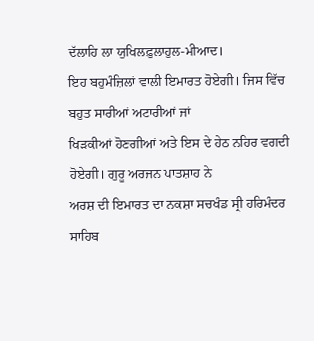ਦੱਲਾਹਿ ਲਾ ਯੁਖਿਲਫ਼ੁਲਾਹੁਲ-ਮੀਆਦ।
ਇਹ ਬਹੁਮੰਜ਼ਿਲਾਂ ਵਾਲੀ ਇਮਾਰਤ ਹੋਏਗੀ। ਜਿਸ ਵਿੱਚ ਬਹੁਤ ਸਾਰੀਆਂ ਅਟਾਰੀਆਂ ਜਾਂ
ਖਿੜਕੀਆਂ ਹੋਣਗੀਆਂ ਅਤੇ ਇਸ ਦੇ ਹੇਠ ਨਹਿਰ ਵਗਦੀ ਹੋਏਗੀ। ਗੁਰੂ ਅਰਜਨ ਪਾਤਸ਼ਾਹ ਨੇ
ਅਰਸ਼ ਦੀ ਇਮਾਰਤ ਦਾ ਨਕਸ਼ਾ ਸਚਖੰਡ ਸ੍ਰੀ ਹਰਿਮੰਦਰ ਸਾਹਿਬ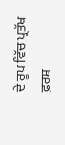ਦੇ ਰੂਪ ਵਿੱਚ ਪ੍ਰਤੱਖ ਫ਼ਰਸ਼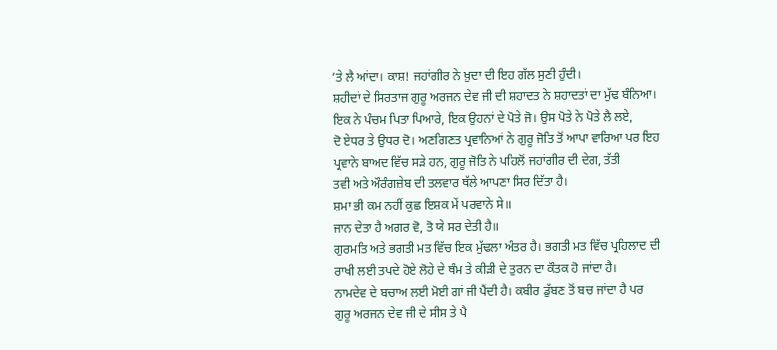’ਤੇ ਲੈ ਆਂਦਾ। ਕਾਸ਼! ਜਹਾਂਗੀਰ ਨੇ ਖ਼ੁਦਾ ਦੀ ਇਹ ਗੱਲ ਸੁਣੀ ਹੁੰਦੀ।
ਸ਼ਹੀਦਾਂ ਦੇ ਸਿਰਤਾਜ ਗੁਰੂ ਅਰਜਨ ਦੇਵ ਜੀ ਦੀ ਸ਼ਹਾਦਤ ਨੇ ਸ਼ਹਾਦਤਾਂ ਦਾ ਮੁੱਢ ਬੰਨਿਆ।
ਇਕ ਨੇ ਪੰਚਮ ਪਿਤਾ ਪਿਆਰੇ, ਇਕ ਉਹਨਾਂ ਦੇ ਪੋਤੇ ਜੋ। ਉਸ ਪੋਤੇ ਨੇ ਪੋਤੇ ਲੈ ਲਏ,
ਦੋ ਏਧਰ ਤੇ ਉਧਰ ਦੋ। ਅਣਗਿਣਤ ਪ੍ਰਵਾਨਿਆਂ ਨੇ ਗੁਰੂ ਜੋਤਿ ਤੋਂ ਆਪਾ ਵਾਰਿਆ ਪਰ ਇਹ
ਪ੍ਰਵਾਨੇ ਬਾਅਦ ਵਿੱਚ ਸੜੇ ਹਨ, ਗੁਰੂ ਜੋਤਿ ਨੇ ਪਹਿਲੋਂ ਜਹਾਂਗੀਰ ਦੀ ਦੇਗ, ਤੱਤੀ
ਤਵੀ ਅਤੇ ਔਰੰਗਜ਼ੇਬ ਦੀ ਤਲਵਾਰ ਥੱਲੇ ਆਪਣਾ ਸਿਰ ਦਿੱਤਾ ਹੈ।
ਸ਼ਮਾ ਭੀ ਕਮ ਨਹੀਂ ਕੁਛ ਇਸ਼ਕ ਮੇਂ ਪਰਵਾਨੇ ਸੇ॥
ਜਾਨ ਦੇਤਾ ਹੈ ਅਗਰ ਵੋ, ਤੋ ਯੇ ਸਰ ਦੇਤੀ ਹੈ॥
ਗੁਰਮਤਿ ਅਤੇ ਭਗਤੀ ਮਤ ਵਿੱਚ ਇਕ ਮੁੱਢਲਾ ਅੰਤਰ ਹੈ। ਭਗਤੀ ਮਤ ਵਿੱਚ ਪ੍ਰਹਿਲਾਦ ਦੀ
ਰਾਖੀ ਲਈ ਤਪਦੇ ਹੋਏ ਲੋਹੇ ਦੇ ਥੰਮ ਤੇ ਕੀੜੀ ਦੇ ਤੁਰਨ ਦਾ ਕੌਤਕ ਹੋ ਜਾਂਦਾ ਹੈ।
ਨਾਮਦੇਵ ਦੇ ਬਚਾਅ ਲਈ ਮੋਈ ਗਾਂ ਜੀ ਪੈਂਦੀ ਹੈ। ਕਬੀਰ ਡੁੱਬਣ ਤੋਂ ਬਚ ਜਾਂਦਾ ਹੈ ਪਰ
ਗੁਰੂ ਅਰਜਨ ਦੇਵ ਜੀ ਦੇ ਸੀਸ ਤੇ ਪੈ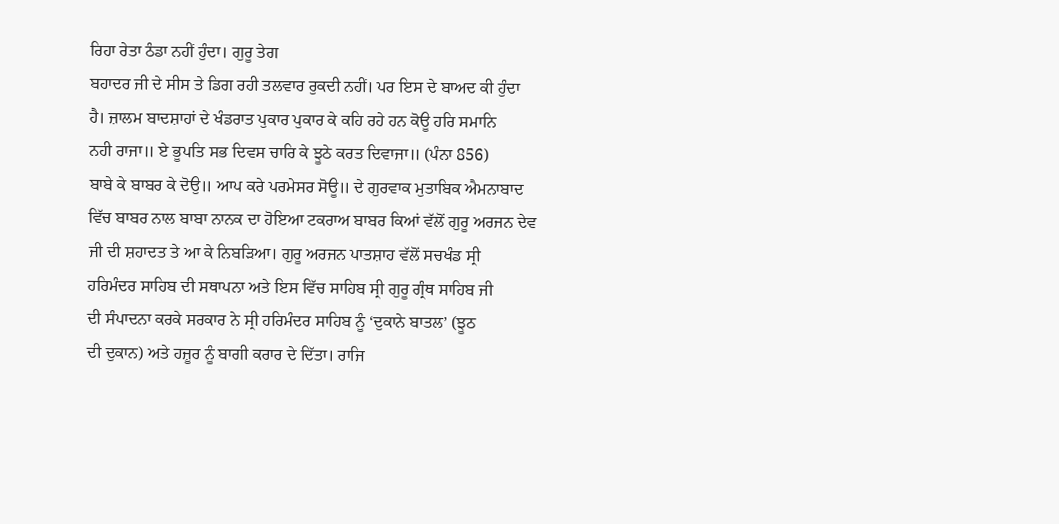ਰਿਹਾ ਰੇਤਾ ਠੰਡਾ ਨਹੀਂ ਹੁੰਦਾ। ਗੁਰੂ ਤੇਗ
ਬਹਾਦਰ ਜੀ ਦੇ ਸੀਸ ਤੇ ਡਿਗ ਰਹੀ ਤਲਵਾਰ ਰੁਕਦੀ ਨਹੀਂ। ਪਰ ਇਸ ਦੇ ਬਾਅਦ ਕੀ ਹੁੰਦਾ
ਹੈ। ਜ਼ਾਲਮ ਬਾਦਸ਼ਾਹਾਂ ਦੇ ਖੰਡਰਾਤ ਪੁਕਾਰ ਪੁਕਾਰ ਕੇ ਕਹਿ ਰਹੇ ਹਨ ਕੋਊ ਹਰਿ ਸਮਾਨਿ
ਨਹੀ ਰਾਜਾ॥ ਏ ਭੂਪਤਿ ਸਭ ਦਿਵਸ ਚਾਰਿ ਕੇ ਝੂਠੇ ਕਰਤ ਦਿਵਾਜਾ॥ (ਪੰਨਾ 856)
ਬਾਬੇ ਕੇ ਬਾਬਰ ਕੇ ਦੋਉ॥ ਆਪ ਕਰੇ ਪਰਮੇਸਰ ਸੋਊ॥ ਦੇ ਗੁਰਵਾਕ ਮੁਤਾਬਿਕ ਐਮਨਾਬਾਦ
ਵਿੱਚ ਬਾਬਰ ਨਾਲ ਬਾਬਾ ਨਾਨਕ ਦਾ ਹੋਇਆ ਟਕਰਾਅ ਬਾਬਰ ਕਿਆਂ ਵੱਲੋਂ ਗੁਰੂ ਅਰਜਨ ਦੇਵ
ਜੀ ਦੀ ਸ਼ਹਾਦਤ ਤੇ ਆ ਕੇ ਨਿਬੜਿਆ। ਗੁਰੂ ਅਰਜਨ ਪਾਤਸ਼ਾਹ ਵੱਲੋਂ ਸਚਖੰਡ ਸ੍ਰੀ
ਹਰਿਮੰਦਰ ਸਾਹਿਬ ਦੀ ਸਥਾਪਨਾ ਅਤੇ ਇਸ ਵਿੱਚ ਸਾਹਿਬ ਸ੍ਰੀ ਗੁਰੂ ਗ੍ਰੰਥ ਸਾਹਿਬ ਜੀ
ਦੀ ਸੰਪਾਦਨਾ ਕਰਕੇ ਸਰਕਾਰ ਨੇ ਸ੍ਰੀ ਹਰਿਮੰਦਰ ਸਾਹਿਬ ਨੂੰ ‘ਦੁਕਾਨੇ ਬਾਤਲ’ (ਝੂਠ
ਦੀ ਦੁਕਾਨ) ਅਤੇ ਹਜ਼ੂਰ ਨੂੰ ਬਾਗੀ ਕਰਾਰ ਦੇ ਦਿੱਤਾ। ਰਾਜਿ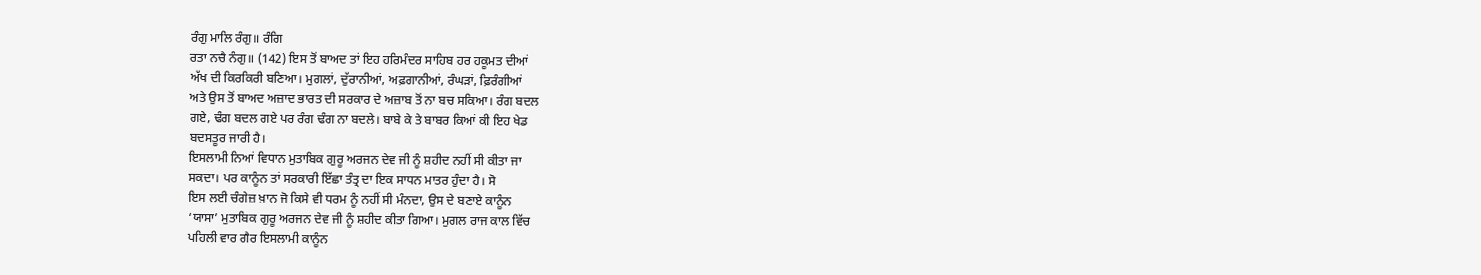ਰੰਗੁ ਮਾਲਿ ਰੰਗੁ॥ ਰੰਗਿ
ਰਤਾ ਨਚੈ ਨੰਗੁ॥ (142) ਇਸ ਤੋਂ ਬਾਅਦ ਤਾਂ ਇਹ ਹਰਿਮੰਦਰ ਸਾਹਿਬ ਹਰ ਹਕੂਮਤ ਦੀਆਂ
ਅੱਖ ਦੀ ਕਿਰਕਿਰੀ ਬਣਿਆ। ਮੁਗਲਾਂ, ਦੁੱਰਾਨੀਆਂ, ਅਫ਼ਗਾਨੀਆਂ, ਰੰਘੜਾਂ, ਫ਼ਿਰੰਗੀਆਂ
ਅਤੇ ਉਸ ਤੋਂ ਬਾਅਦ ਅਜ਼ਾਦ ਭਾਰਤ ਦੀ ਸਰਕਾਰ ਦੇ ਅਜ਼ਾਬ ਤੋਂ ਨਾ ਬਚ ਸਕਿਆ। ਰੰਗ ਬਦਲ
ਗਏ, ਢੰਗ ਬਦਲ ਗਏ ਪਰ ਰੰਗ ਢੰਗ ਨਾ ਬਦਲੇ। ਬਾਬੇ ਕੇ ਤੇ ਬਾਬਰ ਕਿਆਂ ਕੀ ਇਹ ਖੇਡ
ਬਦਸਤੂਰ ਜਾਰੀ ਹੈ।
ਇਸਲਾਮੀ ਨਿਆਂ ਵਿਧਾਨ ਮੁਤਾਬਿਕ ਗੁਰੂ ਅਰਜਨ ਦੇਵ ਜੀ ਨੂੰ ਸ਼ਹੀਦ ਨਹੀਂ ਸੀ ਕੀਤਾ ਜਾ
ਸਕਦਾ। ਪਰ ਕਾਨੂੰਨ ਤਾਂ ਸਰਕਾਰੀ ਇੱਛਾ ਤੰਤ੍ਰ ਦਾ ਇਕ ਸਾਧਨ ਮਾਤਰ ਹੁੰਦਾ ਹੈ। ਸੋ
ਇਸ ਲਈ ਚੰਗੇਜ਼ ਖ਼ਾਨ ਜੋ ਕਿਸੇ ਵੀ ਧਰਮ ਨੂੰ ਨਹੀਂ ਸੀ ਮੰਨਦਾ, ਉਸ ਦੇ ਬਣਾਏ ਕਾਨੂੰਨ
‘ਯਾਸਾ’ ਮੁਤਾਬਿਕ ਗੁਰੂ ਅਰਜਨ ਦੇਵ ਜੀ ਨੂੰ ਸ਼ਹੀਦ ਕੀਤਾ ਗਿਆ। ਮੁਗਲ ਰਾਜ ਕਾਲ ਵਿੱਚ
ਪਹਿਲੀ ਵਾਰ ਗੈਰ ਇਸਲਾਮੀ ਕਾਨੂੰਨ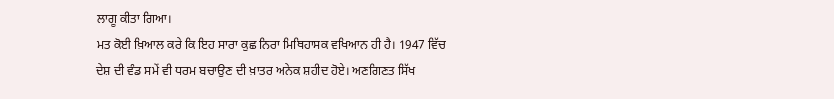ਲਾਗੂ ਕੀਤਾ ਗਿਆ।
ਮਤ ਕੋਈ ਖ਼ਿਆਲ ਕਰੇ ਕਿ ਇਹ ਸਾਰਾ ਕੁਛ ਨਿਰਾ ਮਿਥਿਹਾਸਕ ਵਖਿਆਨ ਹੀ ਹੈ। 1947 ਵਿੱਚ
ਦੇਸ਼ ਦੀ ਵੰਡ ਸਮੇਂ ਵੀ ਧਰਮ ਬਚਾਉਣ ਦੀ ਖ਼ਾਤਰ ਅਨੇਕ ਸ਼ਹੀਦ ਹੋਏ। ਅਣਗਿਣਤ ਸਿੱਖ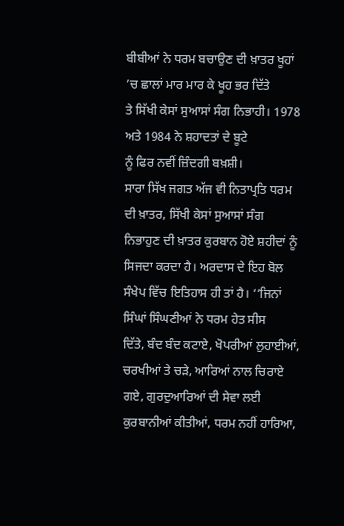ਬੀਬੀਆਂ ਨੇ ਧਰਮ ਬਚਾਉਣ ਦੀ ਖ਼ਾਤਰ ਖੂਹਾਂ ’ਚ ਛਾਲਾਂ ਮਾਰ ਮਾਰ ਕੇ ਖੂਹ ਭਰ ਦਿੱਤੇ
ਤੇ ਸਿੱਖੀ ਕੇਸਾਂ ਸੁਆਸਾਂ ਸੰਗ ਨਿਭਾਹੀ। 1978 ਅਤੇ 1984 ਨੇ ਸ਼ਹਾਦਤਾਂ ਦੇ ਬੂਟੇ
ਨੂੰ ਫਿਰ ਨਵੀਂ ਜ਼ਿੰਦਗੀ ਬਖ਼ਸ਼ੀ।
ਸਾਰਾ ਸਿੱਖ ਜਗਤ ਅੱਜ ਵੀ ਨਿਤਾਪ੍ਰਤਿ ਧਰਮ ਦੀ ਖ਼ਾਤਰ, ਸਿੱਖੀ ਕੇਸਾਂ ਸੁਆਸਾਂ ਸੰਗ
ਨਿਭਾਹੁਣ ਦੀ ਖ਼ਾਤਰ ਕੁਰਬਾਨ ਹੋਏ ਸ਼ਹੀਦਾਂ ਨੂੰ ਸਿਜਦਾ ਕਰਦਾ ਹੈ। ਅਰਦਾਸ ਦੇ ਇਹ ਬੋਲ
ਸੰਖੇਪ ਵਿੱਚ ਇਤਿਹਾਸ ਹੀ ਤਾਂ ਹੈ। ‘‘ਜਿਨਾਂ ਸਿੰਘਾਂ ਸਿੰਘਣੀਆਂ ਨੇ ਧਰਮ ਹੇਤ ਸੀਸ
ਦਿੱਤੇ, ਬੰਦ ਬੰਦ ਕਟਾਏ, ਖੋਪਰੀਆਂ ਲੁਹਾਈਆਂ, ਚਰਖੀਆਂ ਤੇ ਚੜੇ, ਆਰਿਆਂ ਨਾਲ ਚਿਰਾਏ
ਗਏ, ਗੁਰਦੁਆਰਿਆਂ ਦੀ ਸੇਵਾ ਲਈ ਕੁਰਬਾਨੀਆਂ ਕੀਤੀਆਂ, ਧਰਮ ਨਹੀਂ ਹਾਰਿਆ,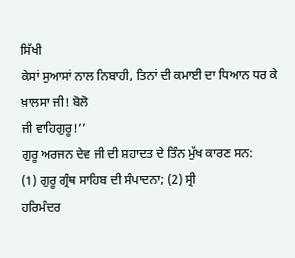ਸਿੱਖੀ
ਕੇਸਾਂ ਸੁਆਸਾਂ ਨਾਲ ਨਿਬਾਹੀ, ਤਿਨਾਂ ਦੀ ਕਮਾਈ ਦਾ ਧਿਆਨ ਧਰ ਕੇ ਖ਼ਾਲਸਾ ਜੀ! ਬੋਲੋ
ਜੀ ਵਾਹਿਗੁਰੂ!’’
ਗੁਰੂ ਅਰਜਨ ਦੇਵ ਜੀ ਦੀ ਸ਼ਹਾਦਤ ਦੇ ਤਿੰਨ ਮੁੱਖ ਕਾਰਣ ਸਨ:
(1) ਗੁਰੂ ਗ੍ਰੰਥ ਸਾਹਿਬ ਦੀ ਸੰਪਾਦਨਾ; (2) ਸ੍ਰੀ
ਹਰਿਮੰਦਰ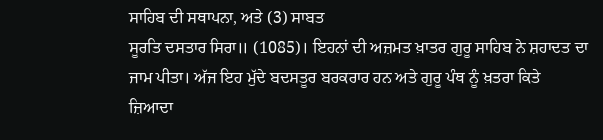ਸਾਹਿਬ ਦੀ ਸਥਾਪਨਾ, ਅਤੇ (3) ਸਾਬਤ
ਸੂਰਤਿ ਦਸਤਾਰ ਸਿਰਾ॥ (1085)। ਇਹਨਾਂ ਦੀ ਅਜ਼ਮਤ ਖ਼ਾਤਰ ਗੁਰੂ ਸਾਹਿਬ ਨੇ ਸ਼ਹਾਦਤ ਦਾ
ਜਾਮ ਪੀਤਾ। ਅੱਜ ਇਹ ਮੁੱਦੇ ਬਦਸਤੂਰ ਬਰਕਰਾਰ ਹਨ ਅਤੇ ਗੁਰੂ ਪੰਥ ਨੂੰ ਖ਼ਤਰਾ ਕਿਤੇ
ਜ਼ਿਆਦਾ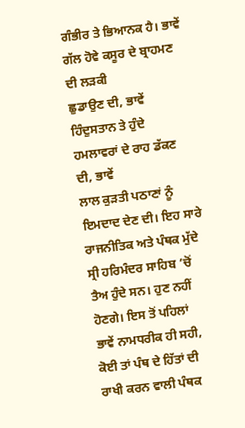ਗੰਭੀਰ ਤੇ ਭਿਆਨਕ ਹੈ। ਭਾਵੇਂ ਗੱਲ ਹੋਵੇ ਕਸੂਰ ਦੇ ਬ੍ਰਾਹਮਣ ਦੀ ਲੜਕੀ
ਛੁਡਾਉਣ ਦੀ, ਭਾਵੇਂ ਹਿੰਦੁਸਤਾਨ ਤੇ ਹੁੰਦੇ ਹਮਲਾਵਰਾਂ ਦੇ ਰਾਹ ਡੱਕਣ ਦੀ, ਭਾਵੇਂ
ਲਾਲ ਕੁੜਤੀ ਪਠਾਣਾਂ ਨੂੰ ਇਮਦਾਦ ਦੇਣ ਦੀ। ਇਹ ਸਾਰੇ ਰਾਜਨੀਤਿਕ ਅਤੇ ਪੰਥਕ ਮੁੱਦੇ
ਸ੍ਰੀ ਹਰਿਮੰਦਰ ਸਾਹਿਬ ’ਚੋਂ ਤੈਅ ਹੁੰਦੇ ਸਨ। ਹੁਣ ਨਹੀਂ ਹੋਣਗੇ। ਇਸ ਤੋਂ ਪਹਿਲਾਂ
ਭਾਵੇਂ ਨਾਮਧਰੀਕ ਹੀ ਸਹੀ, ਕੋਈ ਤਾਂ ਪੰਥ ਦੇ ਹਿੱਤਾਂ ਦੀ ਰਾਖੀ ਕਰਨ ਵਾਲੀ ਪੰਥਕ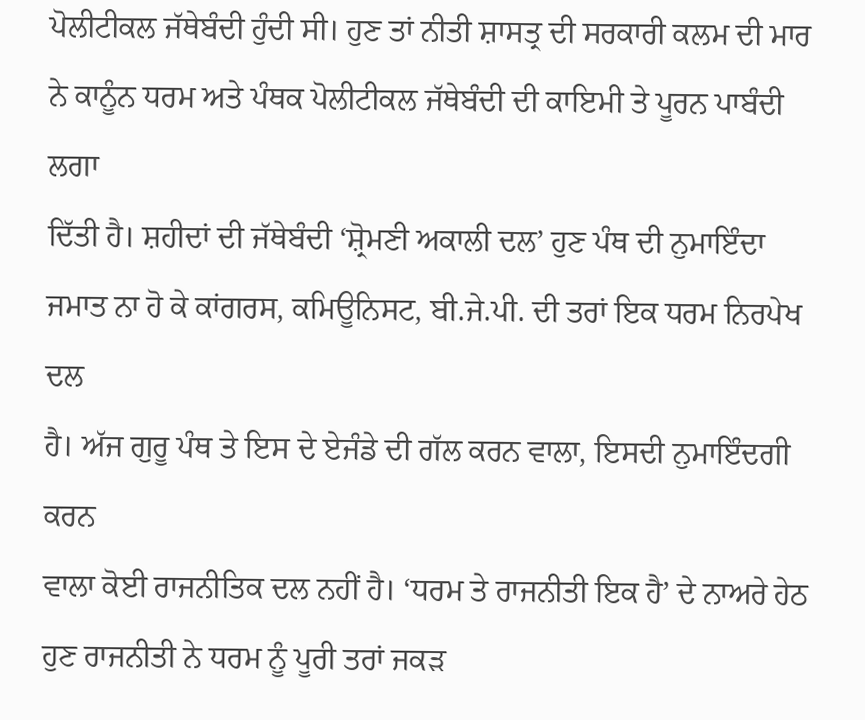ਪੋਲੀਟੀਕਲ ਜੱਥੇਬੰਦੀ ਹੁੰਦੀ ਸੀ। ਹੁਣ ਤਾਂ ਨੀਤੀ ਸ਼ਾਸਤ੍ਰ ਦੀ ਸਰਕਾਰੀ ਕਲਮ ਦੀ ਮਾਰ
ਨੇ ਕਾਨੂੰਨ ਧਰਮ ਅਤੇ ਪੰਥਕ ਪੋਲੀਟੀਕਲ ਜੱਥੇਬੰਦੀ ਦੀ ਕਾਇਮੀ ਤੇ ਪੂਰਨ ਪਾਬੰਦੀ ਲਗਾ
ਦਿੱਤੀ ਹੈ। ਸ਼ਹੀਦਾਂ ਦੀ ਜੱਥੇਬੰਦੀ ‘ਸ਼੍ਰੋਮਣੀ ਅਕਾਲੀ ਦਲ’ ਹੁਣ ਪੰਥ ਦੀ ਨੁਮਾਇੰਦਾ
ਜਮਾਤ ਨਾ ਹੋ ਕੇ ਕਾਂਗਰਸ, ਕਮਿਊਨਿਸਟ, ਬੀ.ਜੇ.ਪੀ. ਦੀ ਤਰਾਂ ਇਕ ਧਰਮ ਨਿਰਪੇਖ ਦਲ
ਹੈ। ਅੱਜ ਗੁਰੂ ਪੰਥ ਤੇ ਇਸ ਦੇ ਏਜੰਡੇ ਦੀ ਗੱਲ ਕਰਨ ਵਾਲਾ, ਇਸਦੀ ਨੁਮਾਇੰਦਗੀ ਕਰਨ
ਵਾਲਾ ਕੋਈ ਰਾਜਨੀਤਿਕ ਦਲ ਨਹੀਂ ਹੈ। ‘ਧਰਮ ਤੇ ਰਾਜਨੀਤੀ ਇਕ ਹੈ’ ਦੇ ਨਾਅਰੇ ਹੇਠ
ਹੁਣ ਰਾਜਨੀਤੀ ਨੇ ਧਰਮ ਨੂੰ ਪੂਰੀ ਤਰਾਂ ਜਕੜ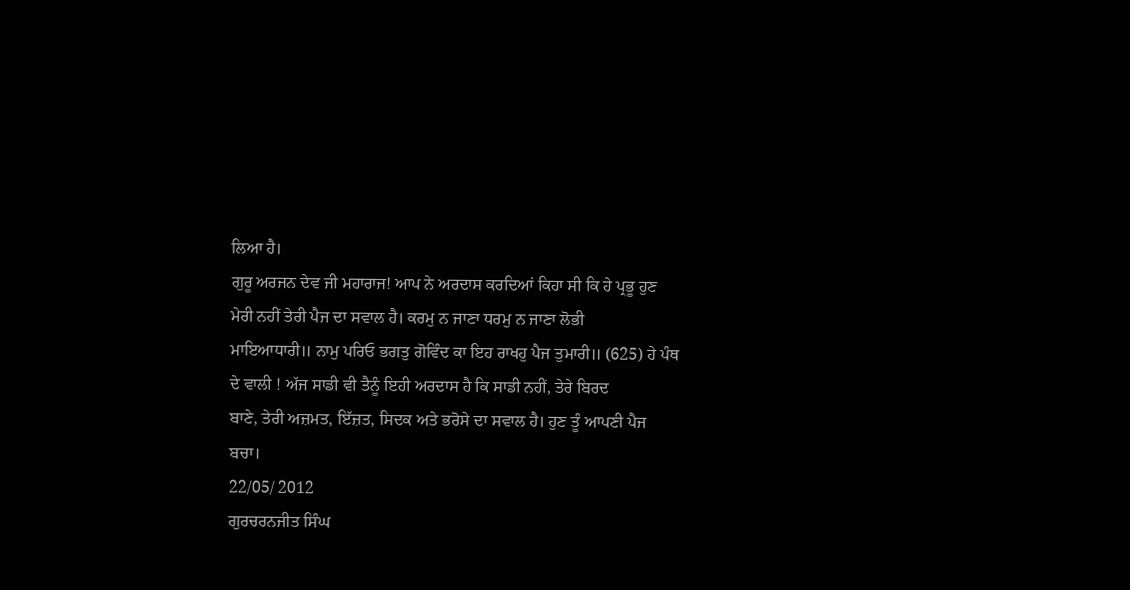ਲਿਆ ਹੈ।
ਗੁਰੂ ਅਰਜਨ ਦੇਵ ਜੀ ਮਹਾਰਾਜ! ਆਪ ਨੇ ਅਰਦਾਸ ਕਰਦਿਆਂ ਕਿਹਾ ਸੀ ਕਿ ਹੇ ਪ੍ਰਭੂ ਹੁਣ
ਮੇਰੀ ਨਹੀਂ ਤੇਰੀ ਪੈਜ ਦਾ ਸਵਾਲ ਹੈ। ਕਰਮੁ ਨ ਜਾਣਾ ਧਰਮੁ ਨ ਜਾਣਾ ਲੋਭੀ
ਮਾਇਆਧਾਰੀ॥ ਨਾਮੁ ਪਰਿਓ ਭਗਤੁ ਗੋਵਿੰਦ ਕਾ ਇਹ ਰਾਖਹੁ ਪੈਜ ਤੁਮਾਰੀ॥ (625) ਹੇ ਪੰਥ
ਦੇ ਵਾਲੀ ! ਅੱਜ ਸਾਡੀ ਵੀ ਤੈਨੂੰ ਇਹੀ ਅਰਦਾਸ ਹੈ ਕਿ ਸਾਡੀ ਨਹੀਂ, ਤੇਰੇ ਬਿਰਦ
ਬਾਣੇ, ਤੇਰੀ ਅਜ਼ਮਤ, ਇੱਜ਼ਤ, ਸਿਦਕ ਅਤੇ ਭਰੋਸੇ ਦਾ ਸਵਾਲ ਹੈ। ਹੁਣ ਤੂੰ ਆਪਣੀ ਪੈਜ
ਬਚਾ।
22/05/ 2012
ਗੁਰਚਰਨਜੀਤ ਸਿੰਘ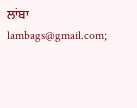ਲਾਂਬਾ
lambags@gmail.com;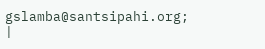gslamba@santsipahi.org;
|